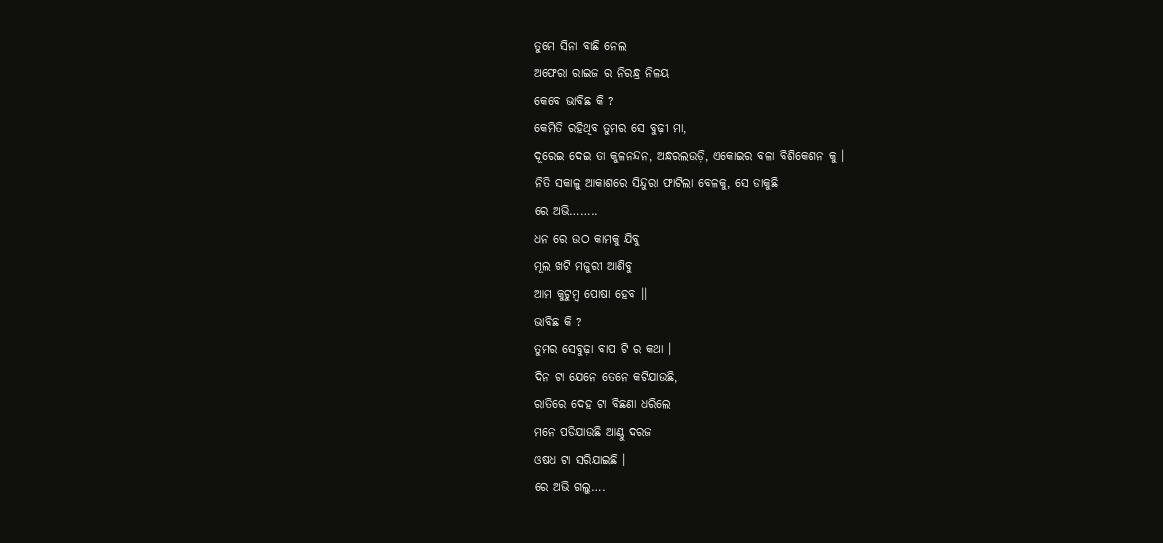ତୁମେ ସିନା ବାଛି ନେଲ
ଅଫେରା ରାଇଜ ର ନିରନ୍ଧ୍ର ନିଳୟ
କେବେ ଭାବିଛ କି ?
କେମିତି ରହିଥିବ ତୁମର ସେ ବୁଢ଼ୀ ମା,
ଦୂରେଇ ଦେଇ ତା କୁଳନନ୍ଦନ, ଅନ୍ଧରଲଉଡ଼ି, ଏକୋଇର ବଳା ବିଶିକେଶନ କୁ ।
ନିତି ସକାଳୁ ଆକାଶରେ ସିନ୍ଦୁରା ଫାଟିଲା ବେଳକୁ, ସେ ଡାକୁଛି
ରେ ଅଭି……..
ଧନ ରେ ଉଠ କାମକୁ ଯିବୁ
ମୂଲ ଖଟି ମଜୁରୀ ଆଣିବୁ
ଆମ କୁଟୁମ୍ବ ପୋଷା ହେବ ।।
ଭାବିଛ କି ?
ତୁମର ସେବୁଢ଼ା ବାପ ଟି ର କଥା ।
ଦିନ ଟା ଯେନେ ତେନେ କଟିଯାଉଛି,
ରାତିରେ ଦେହ ଟା ବିଛଣା ଧରିଲେ
ମନେ ପଡିଯାଉଛି ଆଣ୍ଠୁ ଦରଜ
ଓଷଧ ଟା ସରିଯାଇଛି ।
ରେ ଅଭି ଗଲୁ….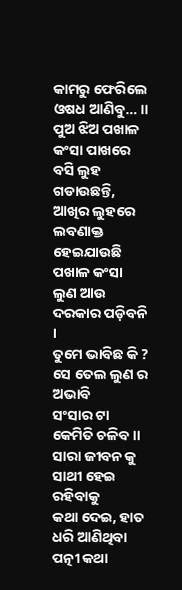କାମରୁ ଫେରିଲେ ଓଷଧ ଆଣିବୁ… ।।
ପୁଅ ଝିଅ ପଖାଳ କଂସା ପାଖରେ
ବସି ଲୁହ ଗଡାଉଛନ୍ତି,
ଆଖିର ଲୁହରେ ଲବଣାକ୍ତ
ହେଇଯାଉଛି ପଖାଳ କଂସା
ଲୁଣ ଆଉ ଦରକାର ପଡ଼ିବନି ।
ତୁମେ ଭାବିଛ କି ?
ସେ ତେଲ ଲୁଣ ର ଅଭାବି
ସଂସାର ଟା କେମିତି ଚଳିବ ।।
ସାରା ଜୀବନ କୁ ସାଥୀ ହେଇ ରହିବାକୁ
କଥା ଦେଇ, ହାତ ଧରି ଆଣିଥିବା
ପତ୍ନୀ କଥା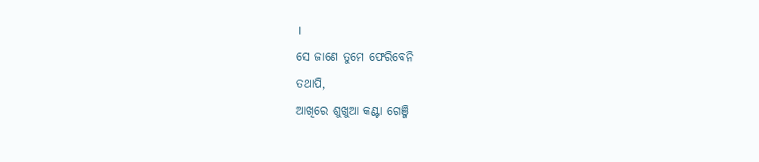।
ସେ ଜାଣେ ତୁମେ ଫେରିବେନି
ତଥାପି,
ଆଖିରେ ଶୁଖୁଆ କଣ୍ଟା ଗେଞ୍ଜି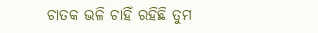ଚାତକ ଭଳି ଚାହିଁ ରହିଛି ତୁମ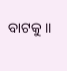ବାଟକୁ ।।